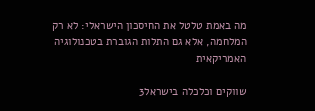מה באמת טלטל את החיסכון הישראלי: לא רק המלחמה, אלא גם התלות הגוברת בטכנולוגיה האמריקאית

שווקים וכלכלה בישראל3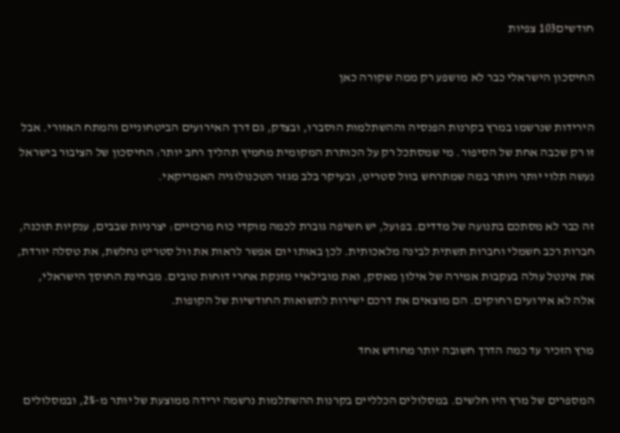חודשים103 צפיות

החיסכון הישראלי כבר לא מושפע רק ממה שקורה כאן

הירידות שנרשמו במרץ בקרנות הפנסיה וההשתלמות הוסברו, ובצדק, גם דרך האירועים הביטחוניים והמתח האזורי. אבל זו רק שכבה אחת של הסיפור. מי שמסתכל רק על הכותרת המקומית מחמיץ תהליך רחב יותר: החיסכון של הציבור בישראל נעשה תלוי יותר ויותר במה שמתרחש בוול סטריט, ובעיקר בלב מגזר הטכנולוגיה האמריקאי.

זה כבר לא מסתכם בתנועה של מדדים. בפועל, יש חשיפה גוברת לכמה מוקדי כוח מרכזיים: יצרניות שבבים, ענקיות תוכנה, חברות רכב חשמלי וחברות תשתית לבינה מלאכותית. לכן באותו יום אפשר לראות את וול סטריט נחלשת, את טסלה יורדת, את אינטל עולה בעקבות אמירה של אילון מאסק, ואת מובילאיי מזנקת אחרי דוחות טובים. מבחינת החוסך הישראלי, אלה לא אירועים רחוקים. הם מוצאים את דרכם ישירות לתשואות החודשיות של הקופות.

מרץ הזכיר עד כמה הדרך חשובה יותר מחודש אחד

המספרים של מרץ היו חלשים. במסלולים הכלליים בקרנות ההשתלמות נרשמה ירידה ממוצעת של יותר מ-2%, ובמסלולים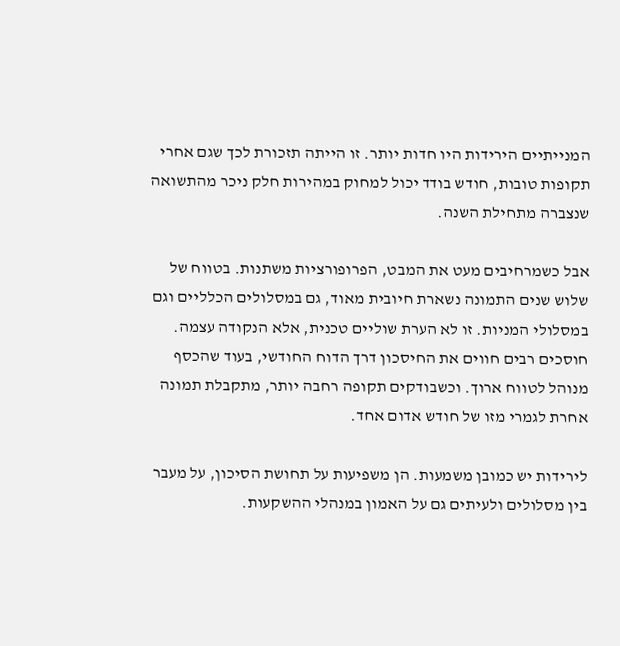המנייתיים הירידות היו חדות יותר. זו הייתה תזכורת לכך שגם אחרי תקופות טובות, חודש בודד יכול למחוק במהירות חלק ניכר מהתשואה שנצברה מתחילת השנה.

אבל כשמרחיבים מעט את המבט, הפרופורציות משתנות. בטווח של שלוש שנים התמונה נשארת חיובית מאוד, גם במסלולים הכלליים וגם במסלולי המניות. זו לא הערת שוליים טכנית, אלא הנקודה עצמה. חוסכים רבים חווים את החיסכון דרך הדוח החודשי, בעוד שהכסף מנוהל לטווח ארוך. וכשבודקים תקופה רחבה יותר, מתקבלת תמונה אחרת לגמרי מזו של חודש אדום אחד.

לירידות יש כמובן משמעות. הן משפיעות על תחושת הסיכון, על מעבר בין מסלולים ולעיתים גם על האמון במנהלי ההשקעות.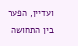ועדיין, הפער בין התחושה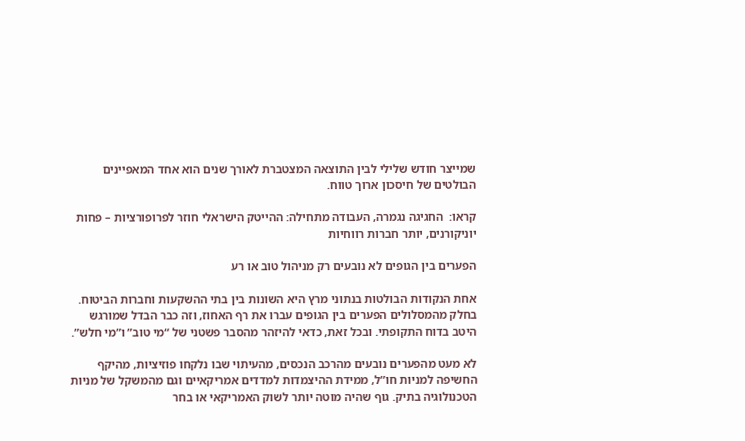שמייצר חודש שלילי לבין התוצאה המצטברת לאורך שנים הוא אחד המאפיינים הבולטים של חיסכון ארוך טווח.

קראו:  החגיגה נגמרה, העבודה מתחילה: ההייטק הישראלי חוזר לפרופורציות – פחות יוניקורנים, יותר חברות רווחיות

הפערים בין הגופים לא נובעים רק מניהול טוב או רע

אחת הנקודות הבולטות בנתוני מרץ היא השונות בין בתי ההשקעות וחברות הביטוח. בחלק מהמסלולים הפערים בין הגופים עברו את רף האחוז, וזה כבר הבדל שמורגש היטב בדוח התקופתי. ובכל זאת, כדאי להיזהר מהסבר פשטני של “מי טוב” ו”מי חלש”.

לא מעט מהפערים נובעים מהרכב הנכסים, מהעיתוי שבו נלקחו פוזיציות, מהיקף החשיפה למניות חו”ל, ממידת ההיצמדות למדדים אמריקאיים וגם מהמשקל של מניות הטכנולוגיה בתיק. גוף שהיה מוטה יותר לשוק האמריקאי או בחר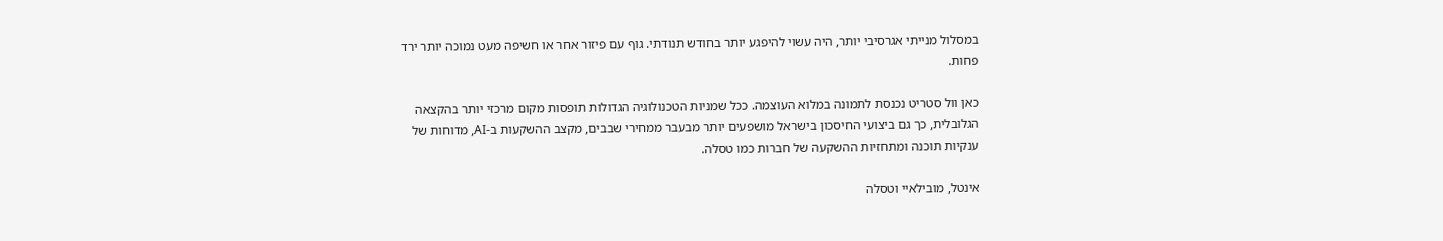במסלול מנייתי אגרסיבי יותר, היה עשוי להיפגע יותר בחודש תנודתי. גוף עם פיזור אחר או חשיפה מעט נמוכה יותר ירד פחות.

כאן וול סטריט נכנסת לתמונה במלוא העוצמה. ככל שמניות הטכנולוגיה הגדולות תופסות מקום מרכזי יותר בהקצאה הגלובלית, כך גם ביצועי החיסכון בישראל מושפעים יותר מבעבר ממחירי שבבים, מקצב ההשקעות ב-AI, מדוחות של ענקיות תוכנה ומתחזיות ההשקעה של חברות כמו טסלה.

אינטל, מובילאיי וטסלה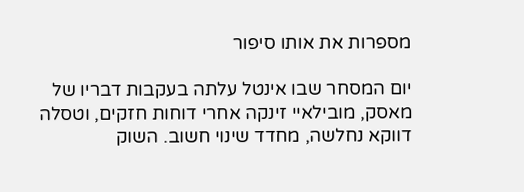מספרות את אותו סיפור

יום המסחר שבו אינטל עלתה בעקבות דבריו של מאסק, מובילאיי זינקה אחרי דוחות חזקים, וטסלה דווקא נחלשה, מחדד שינוי חשוב. השוק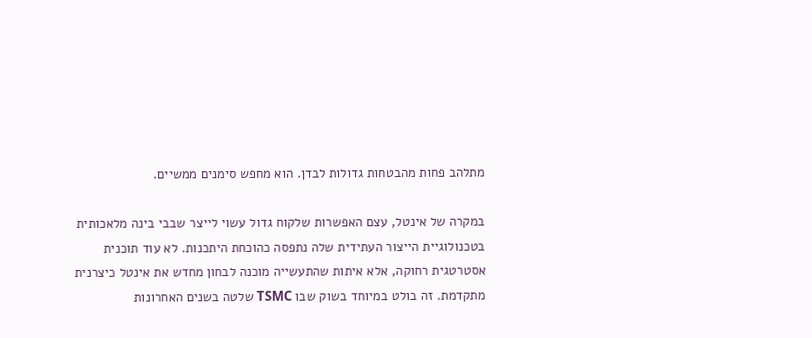מתלהב פחות מהבטחות גדולות לבדן. הוא מחפש סימנים ממשיים.

במקרה של אינטל, עצם האפשרות שלקוח גדול עשוי לייצר שבבי בינה מלאכותית בטכנולוגיית הייצור העתידית שלה נתפסה כהוכחת היתכנות. לא עוד תוכנית אסטרטגית רחוקה, אלא איתות שהתעשייה מוכנה לבחון מחדש את אינטל כיצרנית מתקדמת. זה בולט במיוחד בשוק שבו TSMC שלטה בשנים האחרונות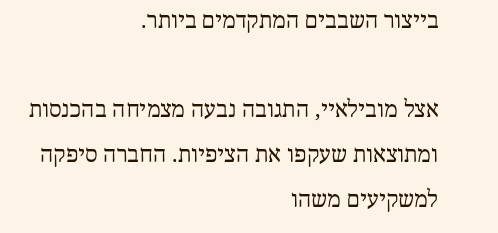בייצור השבבים המתקדמים ביותר.

אצל מובילאיי, התגובה נבעה מצמיחה בהכנסות ומתוצאות שעקפו את הציפיות. החברה סיפקה למשקיעים משהו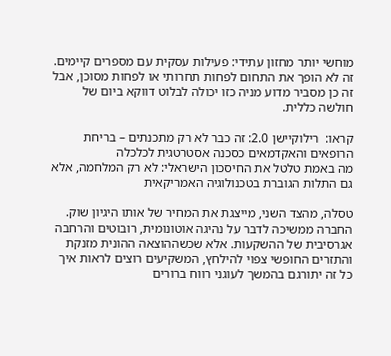מוחשי יותר מחזון עתידי: פעילות עסקית עם מספרים קיימים. זה לא הופך את התחום לפחות תחרותי או לפחות מסוכן, אבל זה כן מסביר מדוע מניה כזו יכולה לבלוט דווקא ביום של חולשה כללית.

קראו:  רילוקיישן 2.0: זה כבר לא רק מתכנתים – בריחת הרופאים והאקדמאים כסכנה אסטרטגית לכלכלה
מה באמת טלטל את החיסכון הישראלי: לא רק המלחמה, אלא גם התלות הגוברת בטכנולוגיה האמריקאית

טסלה, מהצד השני, מייצגת את המחיר של אותו היגיון שוק. החברה ממשיכה לדבר על נהיגה אוטונומית, רובוטים והרחבה אגרסיבית של ההשקעות. אלא שכשההוצאה ההונית מזנקת והתזרים החופשי צפוי להילחץ, המשקיעים רוצים לראות איך כל זה יתורגם בהמשך לעוגני רווח ברורים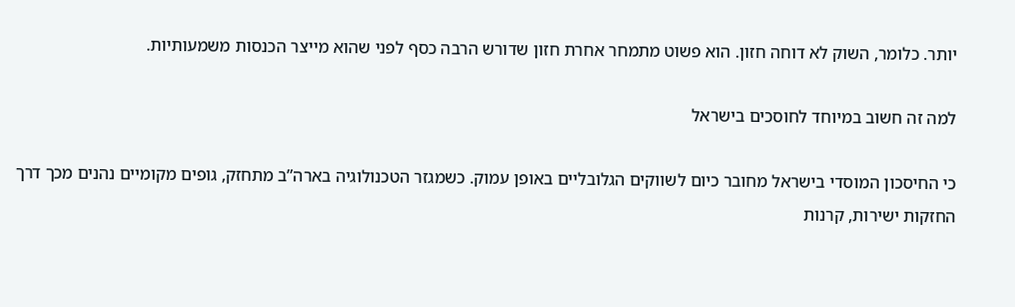יותר. כלומר, השוק לא דוחה חזון. הוא פשוט מתמחר אחרת חזון שדורש הרבה כסף לפני שהוא מייצר הכנסות משמעותיות.

למה זה חשוב במיוחד לחוסכים בישראל

כי החיסכון המוסדי בישראל מחובר כיום לשווקים הגלובליים באופן עמוק. כשמגזר הטכנולוגיה בארה”ב מתחזק, גופים מקומיים נהנים מכך דרך החזקות ישירות, קרנות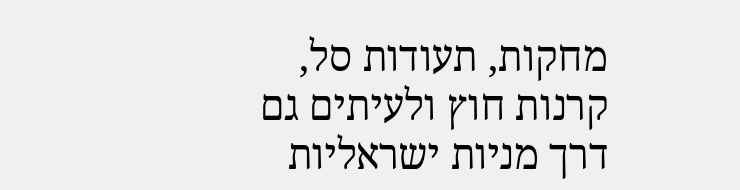מחקות, תעודות סל, קרנות חוץ ולעיתים גם דרך מניות ישראליות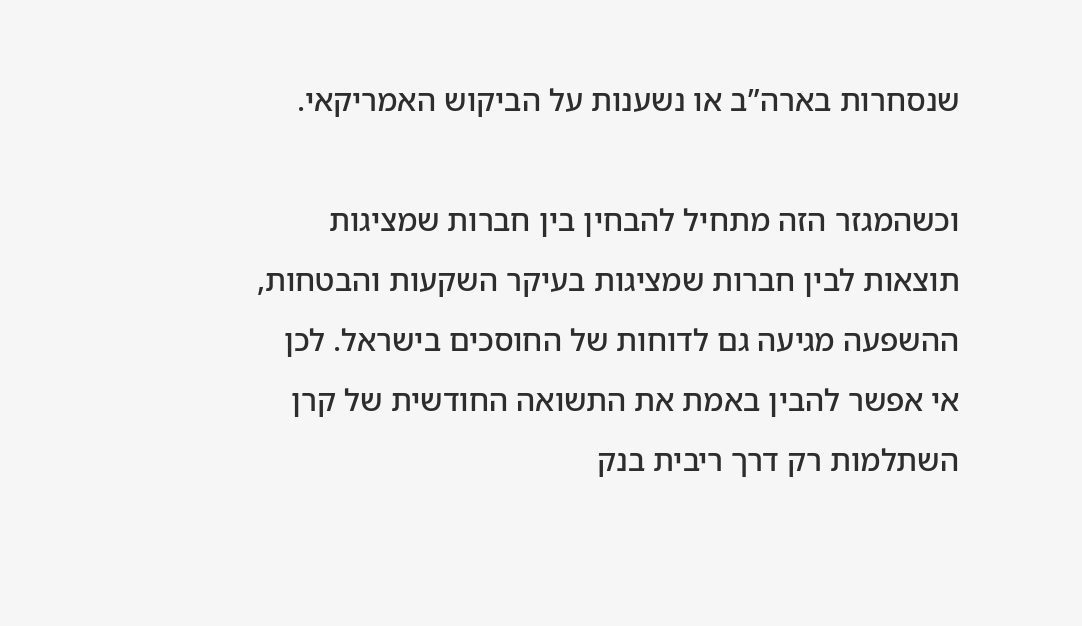שנסחרות בארה”ב או נשענות על הביקוש האמריקאי.

וכשהמגזר הזה מתחיל להבחין בין חברות שמציגות תוצאות לבין חברות שמציגות בעיקר השקעות והבטחות, ההשפעה מגיעה גם לדוחות של החוסכים בישראל. לכן אי אפשר להבין באמת את התשואה החודשית של קרן השתלמות רק דרך ריבית בנק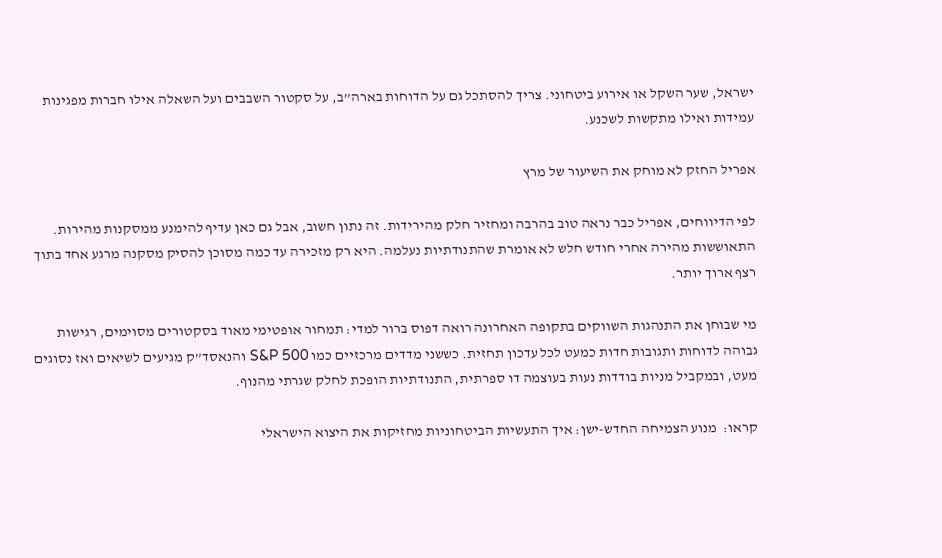ישראל, שער השקל או אירוע ביטחוני. צריך להסתכל גם על הדוחות בארה”ב, על סקטור השבבים ועל השאלה אילו חברות מפגינות עמידות ואילו מתקשות לשכנע.

אפריל החזק לא מוחק את השיעור של מרץ

לפי הדיווחים, אפריל כבר נראה טוב בהרבה ומחזיר חלק מהירידות. זה נתון חשוב, אבל גם כאן עדיף להימנע ממסקנות מהירות. התאוששות מהירה אחרי חודש חלש לא אומרת שהתנודתיות נעלמה. היא רק מזכירה עד כמה מסוכן להסיק מסקנה מרגע אחד בתוך רצף ארוך יותר.

מי שבוחן את התנהגות השווקים בתקופה האחרונה רואה דפוס ברור למדי: תמחור אופטימי מאוד בסקטורים מסוימים, רגישות גבוהה לדוחות ותגובות חדות כמעט לכל עדכון תחזית. כששני מדדים מרכזיים כמו S&P 500 והנאסד”ק מגיעים לשיאים ואז נסוגים מעט, ובמקביל מניות בודדות נעות בעוצמה דו ספרתית, התנודתיות הופכת לחלק שגרתי מהנוף.

קראו:  מנוע הצמיחה החדש-ישן: איך התעשיות הביטחוניות מחזיקות את היצוא הישראלי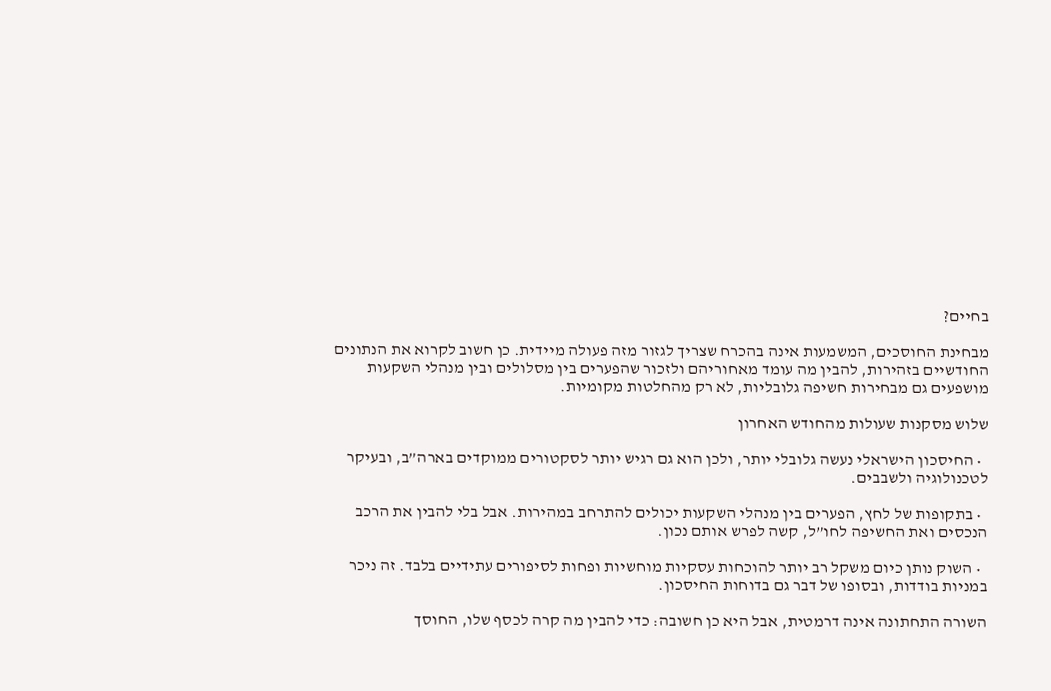בחיים?

מבחינת החוסכים, המשמעות אינה בהכרח שצריך לגזור מזה פעולה מיידית. כן חשוב לקרוא את הנתונים החודשיים בזהירות, להבין מה עומד מאחוריהם ולזכור שהפערים בין מסלולים ובין מנהלי השקעות מושפעים גם מבחירות חשיפה גלובליות, לא רק מהחלטות מקומיות.

שלוש מסקנות שעולות מהחודש האחרון

  • החיסכון הישראלי נעשה גלובלי יותר, ולכן הוא גם רגיש יותר לסקטורים ממוקדים בארה”ב, ובעיקר לטכנולוגיה ולשבבים.

  • בתקופות של לחץ, הפערים בין מנהלי השקעות יכולים להתרחב במהירות. אבל בלי להבין את הרכב הנכסים ואת החשיפה לחו”ל, קשה לפרש אותם נכון.

  • השוק נותן כיום משקל רב יותר להוכחות עסקיות מוחשיות ופחות לסיפורים עתידיים בלבד. זה ניכר במניות בודדות, ובסופו של דבר גם בדוחות החיסכון.

השורה התחתונה אינה דרמטית, אבל היא כן חשובה: כדי להבין מה קרה לכסף שלו, החוסך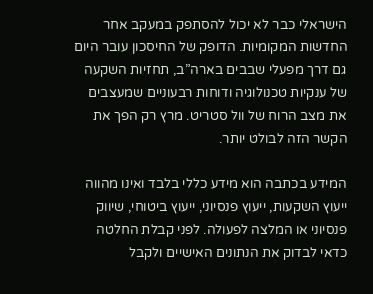הישראלי כבר לא יכול להסתפק במעקב אחר החדשות המקומיות. הדופק של החיסכון עובר היום גם דרך מפעלי שבבים בארה”ב, תחזיות השקעה של ענקיות טכנולוגיה ודוחות רבעוניים שמעצבים את מצב הרוח של וול סטריט. מרץ רק הפך את הקשר הזה לבולט יותר.

המידע בכתבה הוא מידע כללי בלבד ואינו מהווה ייעוץ השקעות, ייעוץ פנסיוני, ייעוץ ביטוחי, שיווק פנסיוני או המלצה לפעולה. לפני קבלת החלטה כדאי לבדוק את הנתונים האישיים ולקבל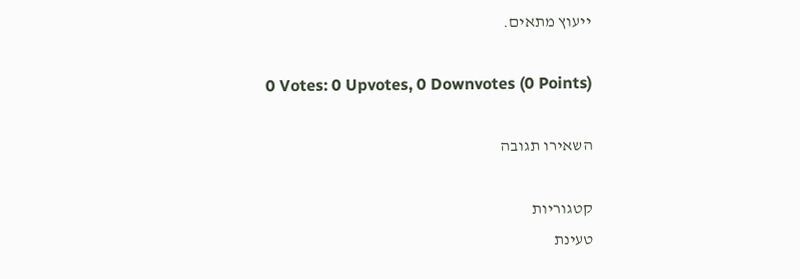ייעוץ מתאים.

0 Votes: 0 Upvotes, 0 Downvotes (0 Points)

השאירו תגובה

קטגוריות
טעינת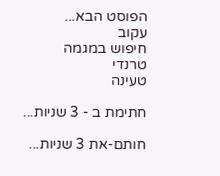הפוסט הבא...
עקוב
חיפוש במגמה
טרנדי
טעינה

חתימת ב - 3 שניות...

חותם-את 3 שניות...